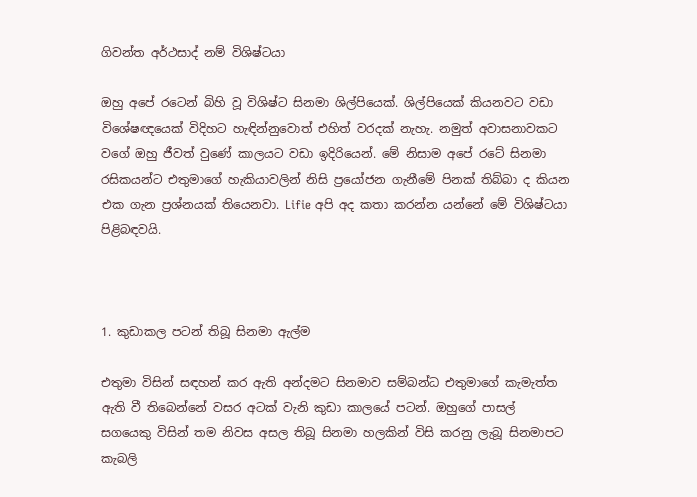ගිවන්ත අර්ථසාද් නම් විශිෂ්ටයා

ඔහු අපේ රටෙන් බිහි වූ විශිෂ්ට සිනමා ශිල්පියෙක්. ශිල්පියෙක් කියනවට වඩා විශේෂඥයෙක් විදිහට හැඳින්නුවොත් එහිත් වරදක් නැහැ. නමුත් අවාසනාවකට වගේ ඔහු ජීවත් වුණේ කාලයට වඩා ඉදිරියෙන්. මේ නිසාම අපේ රටේ සිනමා රසිකයන්ට එතුමාගේ හැකියාවලින් නිසි ප්‍රයෝජන ගැනීමේ පිනක් තිබ්බා ද කියන එක ගැන ප්‍රශ්නයක් තියෙනවා. Lifie අපි අද කතා කරන්න යන්නේ මේ විශිෂ්ටයා පිළිබඳවයි.



1. කුඩාකල පටන් තිබූ සිනමා ඇල්ම

එතුමා විසින් සඳහන් කර ඇති අන්දමට සිනමාව සම්බන්ධ එතුමාගේ කැමැත්ත ඇති වී තිබෙන්නේ වසර අටක් වැනි කුඩා කාලයේ පටන්. ඔහුගේ පාසල් සගයෙකු විසින් තම නිවස අසල තිබූ සිනමා හලකින් විසි කරනු ලැබූ සිනමාපට කැබලි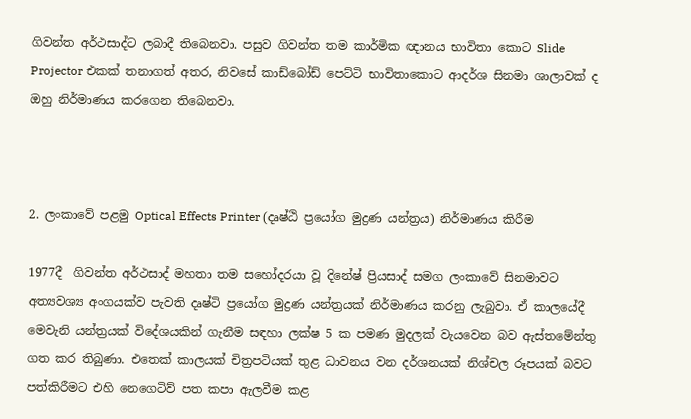ගිවන්ත අර්ථසාද්ට ලබාදී තිබෙනවා. පසුව ගිවන්ත තම කාර්මික ඥානය භාවිතා කොට Slide Projector එකක් තනාගත් අතර, නිවසේ කාඩ්බෝඩ් පෙට්ටි භාවිතාකොට ආදර්ශ සිනමා ශාලාවක් ද ඔහු නිර්මාණය කරගෙන තිබෙනවා.



2. ලංකාවේ පළමු Optical Effects Printer (දෘෂ්ඨි ප්‍රයෝග මුද්‍රණ යන්ත්‍රය) නිර්මාණය කිරීම

1977දී  ගිවන්ත අර්ථසාද් මහතා තම සහෝදරයා වූ දිනේෂ් ප්‍රියසාද් සමග ලංකාවේ සිනමාවට අත්‍යවශ්‍ය අංගයක්ව පැවති දෘෂ්ටි ප්‍රයෝග මුද්‍රණ යන්ත්‍රයක් නිර්මාණය කරනු ලැබුවා. ඒ කාලයේදී මෙවැනි යන්ත්‍රයක් විදේශයකින් ගැනීම සඳහා ලක්ෂ 5 ක පමණ මුදලක් වැයවෙන බව ඇස්තමේන්තු ගත කර තිබුණා. එතෙක් කාලයක් චිත්‍රපටියක් තුළ ධාවනය වන දර්ශනයක් නිශ්චල රූපයක් බවට පත්කිරීමට එහි නෙගෙටිව් පත කපා ඇලවීම කළ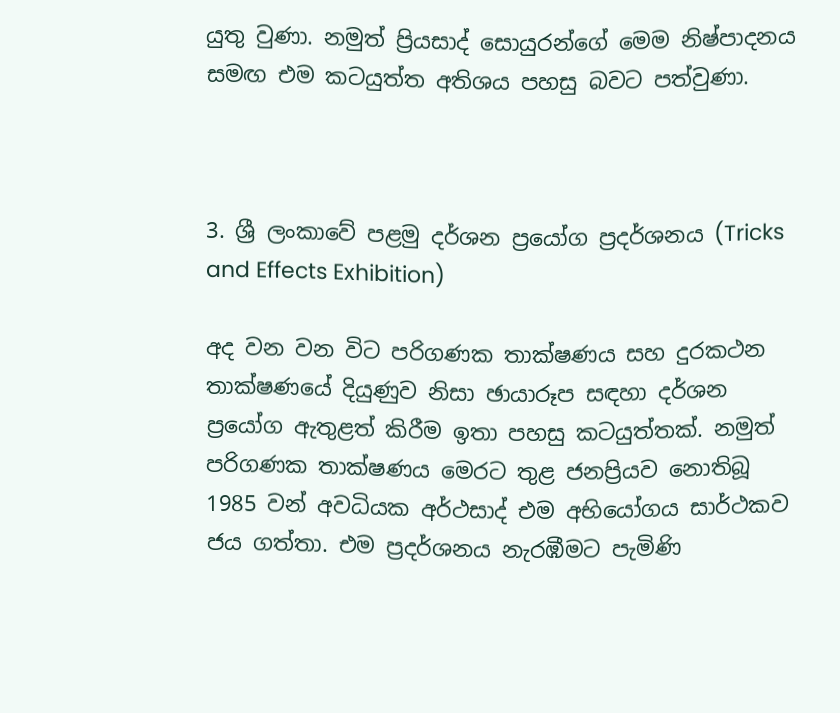යුතු වුණා. නමුත් ප්‍රියසාද් සොයුරන්ගේ මෙම නිෂ්පාදනය සමඟ එම කටයුත්ත අතිශය පහසු බවට පත්වුණා.



3. ශ්‍රී ලංකාවේ පළමු දර්ශන ප්‍රයෝග ප්‍රදර්ශනය (Tricks and Effects Exhibition)

අද වන වන විට පරිගණක තාක්ෂණය සහ දුරකථන තාක්ෂණයේ දියුණුව නිසා ඡායාරූප සඳහා දර්ශන ප්‍රයෝග ඇතුළත් කිරීම ඉතා පහසු කටයුත්තක්. නමුත් පරිගණක තාක්ෂණය මෙරට තුළ ජනප්‍රියව නොතිබූ 1985 වන් අවධියක අර්ථසාද් එම අභියෝගය සාර්ථකව ජය ගත්තා. එම ප්‍රදර්ශනය නැරඹීමට පැමිණි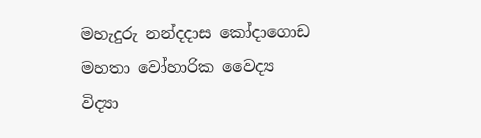මහැදුරු නන්දදාස කෝදාගොඩ මහතා වෝහාරික වෛද්‍ය විද්‍යා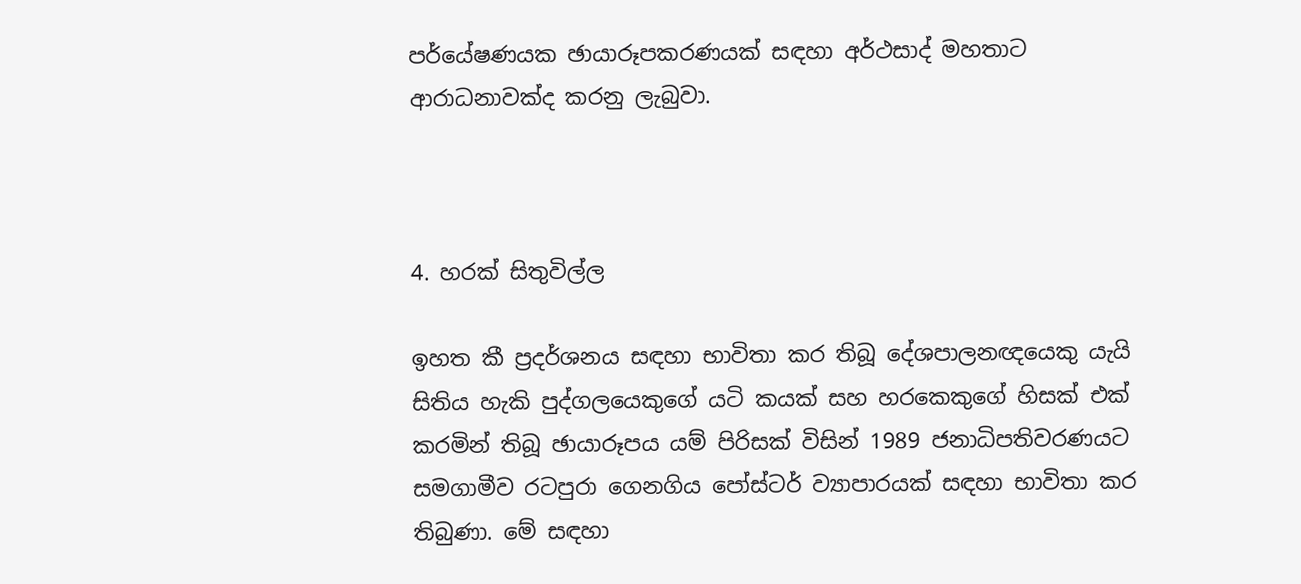පර්යේෂණයක ඡායාරූපකරණයක් සඳහා අර්ථසාද් මහතාට ආරාධනාවක්ද කරනු ලැබුවා.



4. හරක් සිතුවිල්ල

ඉහත කී ප්‍රදර්ශනය සඳහා භාවිතා කර තිබූ දේශපාලනඥයෙකු යැයි සිතිය හැකි පුද්ගලයෙකුගේ යටි කයක් සහ හරකෙකුගේ හිසක් එක් කරමින් තිබූ ඡායාරූපය යම් පිරිසක් විසින් 1989 ජනාධිපතිවරණයට සමගාමීව රටපුරා ගෙනගිය පෝස්ටර් ව්‍යාපාරයක් සඳහා භාවිතා කර තිබුණා. මේ සඳහා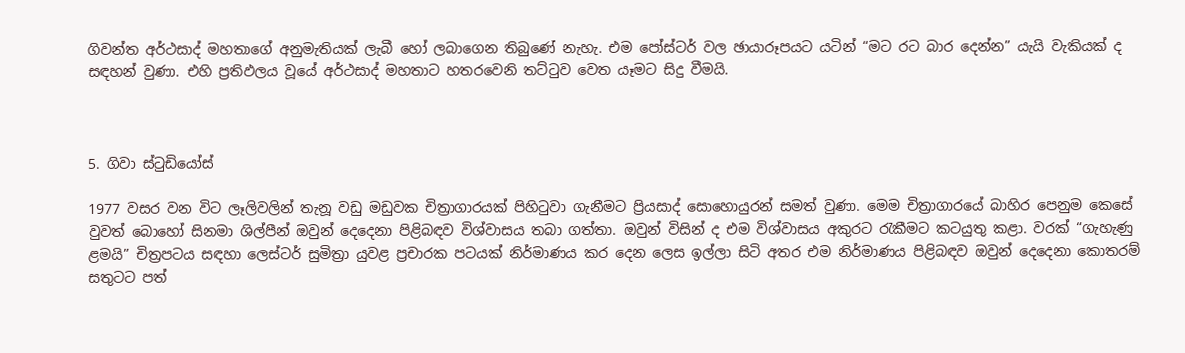ගිවන්ත අර්ථසාද් මහතාගේ අනුමැතියක් ලැබී හෝ ලබාගෙන තිබුණේ නැහැ. එම පෝස්ටර් වල ඡායාරූපයට යටින් “මට රට බාර දෙන්න” යැයි වැකියක් ද සඳහන් වුණා. එහි ප්‍රතිඵලය වූයේ අර්ථසාද් මහතාට හතරවෙනි තට්ටුව වෙත යෑමට සිදු වීමයි.



5. ගිවා ස්ටුඩියෝස්

1977 වසර වන විට ලෑලිවලින් තැනූ වඩු මඩුවක චිත්‍රාගාරයක් පිහිටුවා ගැනීමට ප්‍රියසාද් සොහොයුරන් සමත් වුණා. මෙම චිත්‍රාගාරයේ බාහිර පෙනුම කෙසේ වුවත් බොහෝ සිනමා ශිල්පීන් ඔවුන් දෙදෙනා පිළිබඳව විශ්වාසය තබා ගත්තා. ඔවුන් විසින් ද එම විශ්වාසය අකුරට රැකීමට කටයුතු කළා. වරක් “ගැහැණු ළමයි” චිත්‍රපටය සඳහා ලෙස්ටර් සුමිත්‍රා යුවළ ප්‍රචාරක පටයක් නිර්මාණය කර දෙන ලෙස ඉල්ලා සිටි අතර එම නිර්මාණය පිළිබඳව ඔවුන් දෙදෙනා කොතරම් සතුටට පත්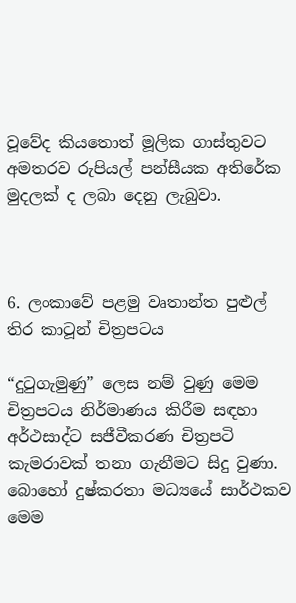වූවේද කියතොත් මූලික ගාස්තුවට අමතරව රුපියල් පන්සීයක අතිරේක මුදලක් ද ලබා දෙනු ලැබුවා.



6. ලංකාවේ පළමු වෘතාන්ත පුළුල් තිර කාටූන් චිත්‍රපටය

“දුටුගැමුණු” ලෙස නම් වුණු මෙම චිත්‍රපටය නිර්මාණය කිරීම සඳහා අර්ථසාද්ට සජීවීකරණ චිත්‍රපටි කැමරාවක් තනා ගැනීමට සිදු වුණා. බොහෝ දුෂ්කරතා මධ්‍යයේ සාර්ථකව මෙම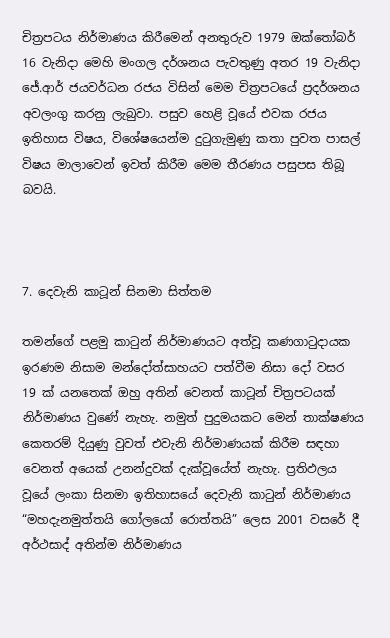චිත්‍රපටය නිර්මාණය කිරීමෙන් අනතුරුව 1979 ඔක්තෝබර් 16 වැනිදා මෙහි මංගල දර්ශනය පැවතුණු අතර 19 වැනිදා ජේ.ආර් ජයවර්ධන රජය විසින් මෙම චිත්‍රපටයේ ප්‍රදර්ශනය අවලංගු කරනු ලැබුවා. පසුව හෙළි වූයේ එවක රජය ඉතිහාස විෂය, විශේෂයෙන්ම දුටුගැමුණු කතා පුවත පාසල් විෂය මාලාවෙන් ඉවත් කිරීම මෙම තීරණය පසුපස තිබූ බවයි.



7. දෙවැනි කාටූන් සිනමා සිත්තම

තමන්ගේ පළමු කාටුන් නිර්මාණයට අත්වූ කණගාටුදායක ඉරණම නිසාම මන්දෝත්සාහයට පත්වීම නිසා දෝ වසර 19 ක් යනතෙක් ඔහු අතින් වෙනත් කාටූන් චිත්‍රපටයක් නිර්මාණය වුණේ නැහැ. නමුත් පුදුමයකට මෙන් තාක්ෂණය කෙතරම් දියුණු වුවත් එවැනි නිර්මාණයක් කිරීම සඳහා වෙනත් අයෙක් උනන්දුවක් දැක්වූයේත් නැහැ. ප්‍රතිඵලය වූයේ ලංකා සිනමා ඉතිහාසයේ දෙවැනි කාටුන් නිර්මාණය “මහදැනමුත්තයි ගෝලයෝ රොත්තයි” ලෙස 2001 වසරේ දී අර්ථසාද් අතින්ම නිර්මාණය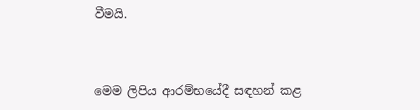වීමයි.



මෙම ලිපිය ආරම්භයේදී සඳහන් කළ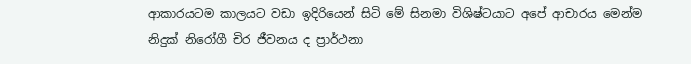ආකාරයටම කාලයට වඩා ඉදිරියෙන් සිටි මේ සිනමා විශිෂ්ටයාට අපේ ආචාරය මෙන්ම නිදුක් නිරෝගී චිර ජීවනය ද ප්‍රාර්ථනා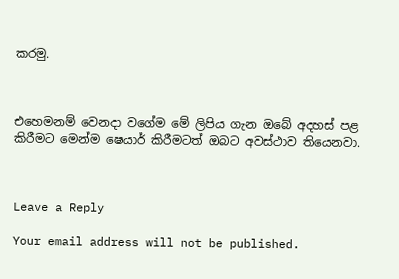කරමු.



එහෙමනම් වෙනදා වගේම මේ ලිපිය ගැන ඔබේ අදහස් පළ කිරීමට මෙන්ම ෂෙයාර් කිරීමටත් ඔබට අවස්ථාව තියෙනවා.



Leave a Reply

Your email address will not be published.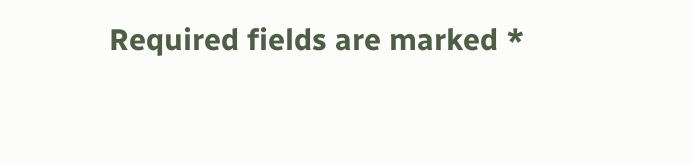Required fields are marked *